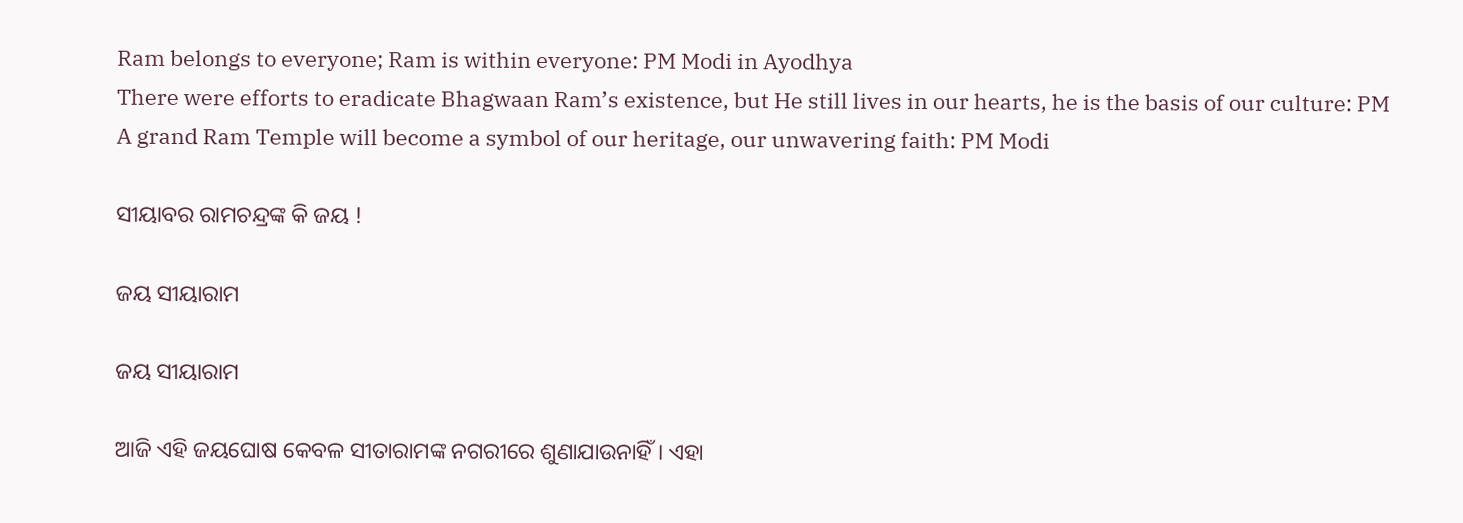Ram belongs to everyone; Ram is within everyone: PM Modi in Ayodhya
There were efforts to eradicate Bhagwaan Ram’s existence, but He still lives in our hearts, he is the basis of our culture: PM
A grand Ram Temple will become a symbol of our heritage, our unwavering faith: PM Modi

ସୀୟାବର ରାମଚନ୍ଦ୍ରଙ୍କ କି ଜୟ !

ଜୟ ସୀୟାରାମ

ଜୟ ସୀୟାରାମ

ଆଜି ଏହି ଜୟଘୋଷ କେବଳ ସୀତାରାମଙ୍କ ନଗରୀରେ ଶୁଣାଯାଉନାହିଁ । ଏହା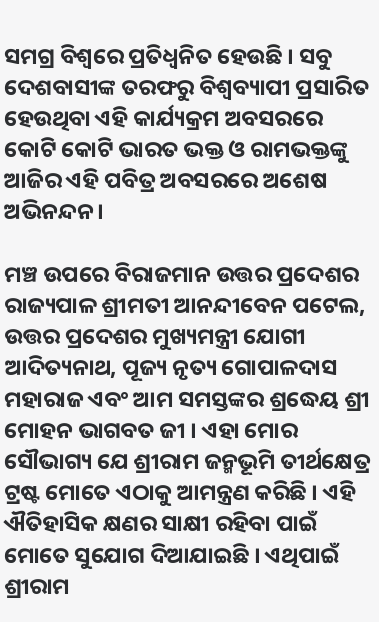ସମଗ୍ର ବିଶ୍ୱରେ ପ୍ରତିଧ୍ୱନିତ ହେଉଛି । ସବୁ ଦେଶବାସୀଙ୍କ ତରଫରୁ ବିଶ୍ୱବ୍ୟାପୀ ପ୍ରସାରିତ ହେଉଥିବା ଏହି କାର୍ଯ୍ୟକ୍ରମ ଅବସରରେ କୋଟି କୋଟି ଭାରତ ଭକ୍ତ ଓ ରାମଭକ୍ତଙ୍କୁ ଆଜିର ଏହି ପବିତ୍ର ଅବସରରେ ଅଶେଷ ଅଭିନନ୍ଦନ।

ମଞ୍ଚ ଉପରେ ବିରାଜମାନ ଉତ୍ତର ପ୍ରଦେଶର ରାଜ୍ୟପାଳ ଶ୍ରୀମତୀ ଆନନ୍ଦୀବେନ ପଟେଲ, ଉତ୍ତର ପ୍ରଦେଶର ମୁଖ୍ୟମନ୍ତ୍ରୀ ଯୋଗୀ ଆଦିତ୍ୟନାଥ, ପୂଜ୍ୟ ନୃତ୍ୟ ଗୋପାଳଦାସ ମହାରାଜ ଏବଂ ଆମ ସମସ୍ତଙ୍କର ଶ୍ରଦ୍ଧେୟ ଶ୍ରୀ ମୋହନ ଭାଗବତ ଜୀ । ଏହା ମୋର ସୌଭାଗ୍ୟ ଯେ ଶ୍ରୀରାମ ଜନ୍ମଭୂମି ତୀର୍ଥକ୍ଷେତ୍ର ଟ୍ରଷ୍ଟ ମୋତେ ଏଠାକୁ ଆମନ୍ତ୍ରଣ କରିଛି । ଏହି ଐତିହାସିକ କ୍ଷଣର ସାକ୍ଷୀ ରହିବା ପାଇଁ ମୋତେ ସୁଯୋଗ ଦିଆଯାଇଛି । ଏଥିପାଇଁ ଶ୍ରୀରାମ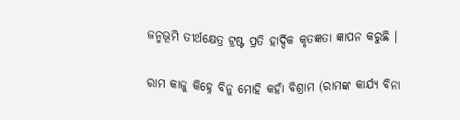ଜନ୍ମଭୂମି ତୀର୍ଥକ୍ଷେତ୍ର ଟ୍ରଷ୍ଟ ପ୍ରତି ହାର୍ଦ୍ଦିକ କୃତଜ୍ଞତା ଜ୍ଞାପନ କରୁଛି ।

ରାମ କାଜୁ କିହ୍ନେ ବିନୁ ମୋହି କହାଁ ବିଶ୍ରାମ (ରାମଙ୍କ କାର୍ଯ୍ୟ ବିନା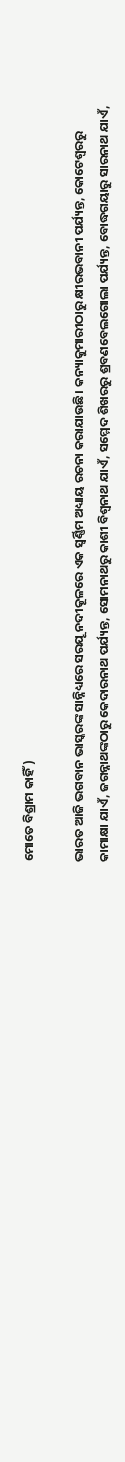ମୋତେ ବିଶ୍ରାମ କାହିଁ)

ଭାରତ ଆଜି ଭଗବାନ ଭାସ୍କରଙ୍କ ସାନ୍ନିଧ୍ୟରେ ସରଯୂ ନଦୀକୂଳରେ ଏକ ସ୍ୱର୍ଣ୍ଣିମ ଅଧ୍ୟାୟ ରଚନା କରାଯାଉଛି। କନ୍ୟାକୁମାରୀଠାରୁ କ୍ଷୀରଭବାନୀ ପର୍ଯ୍ୟନ୍ତ, କୋଟେଶ୍ୱରରୁ କାମାକ୍ଷା ଯାଏଁ, ଜଗନ୍ନାଥଙ୍କଠାରୁ କେଦାରନାଥ ପର୍ଯ୍ୟନ୍ତ, ସୋମନାଥରୁ କାଶୀ ବିଶ୍ୱନାଥ ଯାଏଁ, ସମ୍ମେଦ ଶିଖରରୁ ଶ୍ରବଣବେଲଗୋଲା ପର୍ଯ୍ୟନ୍ତ, ବୋଦ୍ଧଗୟାରୁ ସାରନାଥ ଯାଏଁ,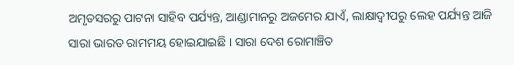ଅମୃତସରରୁ ପାଟନା ସାହିବ ପର୍ଯ୍ୟନ୍ତ, ଆଣ୍ଡାମାନରୁ ଅଜମେର ଯାଏଁ, ଲାକ୍ଷାଦ୍ୱୀପରୁ ଲେହ ପର୍ଯ୍ୟନ୍ତ ଆଜି ସାରା ଭାରତ ରାମମୟ ହୋଇଯାଇଛି । ସାରା ଦେଶ ରୋମାଞ୍ଚିତ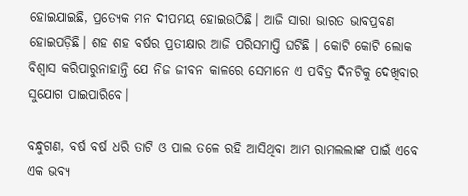ହୋଇଯାଇଛି, ପ୍ରତ୍ୟେକ ମନ ଦୀପମୟ ହୋଇଉଠିଛି। ଆଜି ସାରା ଭାରତ ଭାବପ୍ରବଣ ହୋଇପଡ଼ିଛି। ଶହ ଶହ ବର୍ଷର ପ୍ରତୀକ୍ଷାର ଆଜି ପରିସମାପ୍ତି ଘଟିଛି । କୋଟି କୋଟି ଲୋକ ବିଶ୍ୱାସ କରିପାରୁନାହାନ୍ତି ଯେ ନିଜ ଜୀବନ କାଳରେ ସେମାନେ ଏ ପବିତ୍ର ଦିନଟିକୁ ଦେଖିବାର ସୁଯୋଗ ପାଇପାରିବେ।

ବନ୍ଧୁଗଣ, ବର୍ଷ ବର୍ଷ ଧରି ତାଟି ଓ ପାଲ ତଳେ ରହି ଆସିଥିବା ଆମ ରାମଲଲାଙ୍କ ପାଇଁ ଏବେ ଏକ ଭବ୍ୟ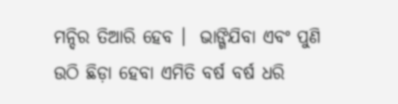ମନ୍ଦିର ତିଆରି ହେବ ।  ଭାଙ୍ଗିଯିବା ଏବଂ ପୁଣି ଉଠି ଛିଡ଼ା ହେବା ଏମିତି ବର୍ଷ ବର୍ଷ ଧରି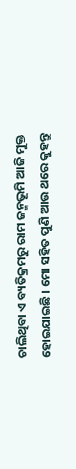ଚାଲିଥିବା ଏ ବ୍ୟତିକ୍ରମରୁ ରାମ ଜନ୍ମଭୂମି ଆଜି ମୁକ୍ତ ହୋଇଯାଇଛି । ମୋ ସହିତ ପୁଣି ଆଉ ଥରେ କୁହନ୍ତୁ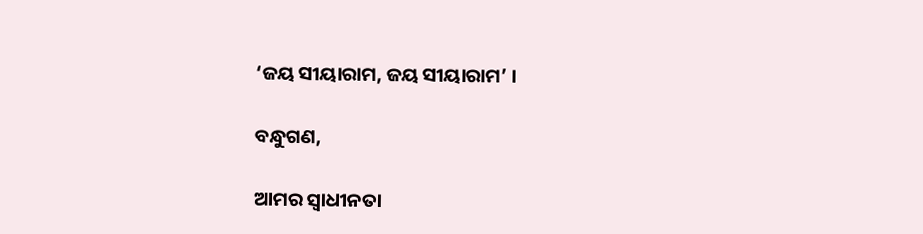‘ଜୟ ସୀୟାରାମ, ଜୟ ସୀୟାରାମ’ ।

ବନ୍ଧୁଗଣ,

ଆମର ସ୍ୱାଧୀନତା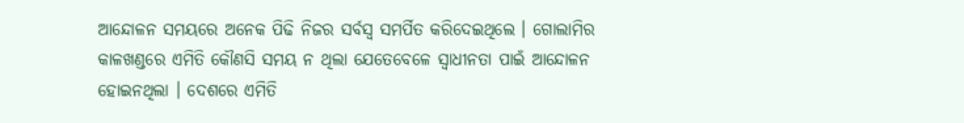ଆନ୍ଦୋଳନ ସମୟରେ ଅନେକ ପିଢି ନିଜର ସର୍ବସ୍ୱ ସମର୍ପିତ କରିଦେଇଥିଲେ । ଗୋଲାମିର କାଳଖଣ୍ଡରେ ଏମିତି କୌଣସି ସମୟ ନ ଥିଲା ଯେତେବେଳେ ସ୍ୱାଧୀନତା ପାଇଁ ଆନ୍ଦୋଳନ ହୋଇନଥିଲା । ଦେଶରେ ଏମିତି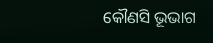କୌଣସି ଭୂଭାଗ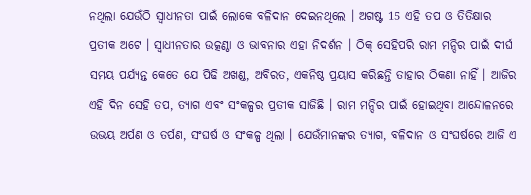ନଥିଲା ଯେଉଁଠି ସ୍ୱାଧୀନତା ପାଇଁ ଲୋକେ ବଳିଦାନ ଦେଇନଥିଲେ । ଅଗଷ୍ଟ 15 ଏହି ତପ ଓ ତିତିକ୍ଷାର ପ୍ରତୀକ ଅଟେ । ସ୍ୱାଧୀନତାର ଉତ୍କଣ୍ଠା ଓ ଭାବନାର ଏହା ନିଦର୍ଶନ । ଠିକ୍‌ ସେହିପରି ରାମ ମନ୍ଦିର ପାଇଁ ଦୀର୍ଘ ସମୟ ପର୍ଯ୍ୟନ୍ତ କେତେ ଯେ ପିଢି ଅଖଣ୍ଡ, ଅବିରତ, ଏକନିଷ୍ଠ ପ୍ରୟାସ କରିଛନ୍ତି ତାହାର ଠିକଣା ନାହିଁ । ଆଜିର ଏହି ଦିନ ସେହି ତପ, ତ୍ୟାଗ ଏବଂ ସଂକଳ୍ପର ପ୍ରତୀକ ସାଜିଛି । ରାମ ମନ୍ଦିର ପାଇଁ ହୋଇଥିବା ଆନ୍ଦୋଳନରେ ଉଭୟ ଅର୍ପଣ ଓ ତର୍ପଣ, ସଂଘର୍ଷ ଓ ସଂକଳ୍ପ ଥିଲା । ଯେଉଁମାନଙ୍କର ତ୍ୟାଗ, ବଳିଦାନ ଓ ସଂଘର୍ଷରେ ଆଜି ଏ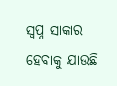ସ୍ୱପ୍ନ ସାକାର ହେବାକୁ ଯାଉଛି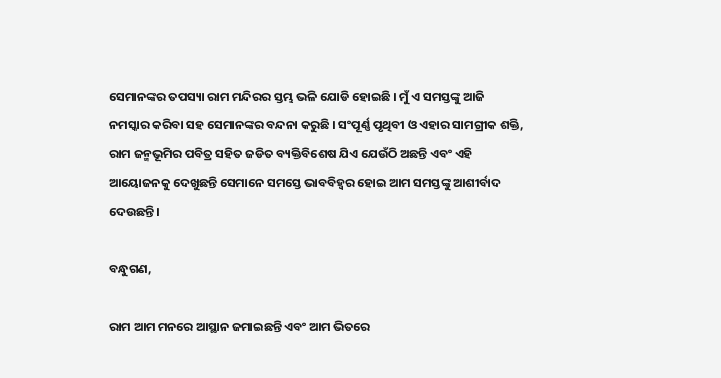ସେମାନଙ୍କର ତପସ୍ୟା ରାମ ମନ୍ଦିରର ସ୍ତମ୍ଭ ଭଳି ଯୋଡି ହୋଇଛି । ମୁଁ ଏ ସମସ୍ତଙ୍କୁ ଆଜି ନମସ୍କାର କରିବା ସହ ସେମାନଙ୍କର ବନ୍ଦନା କରୁଛି । ସଂପୂର୍ଣ୍ଣ ପୃଥିବୀ ଓ ଏହାର ସାମଗ୍ରୀକ ଶକ୍ତି, ରାମ ଜନ୍ମଭୂମିର ପବିତ୍ର ସହିତ ଜଡିତ ବ୍ୟକ୍ତିବିଶେଷ ଯିଏ ଯେଉଁଠି ଅଛନ୍ତି ଏବଂ ଏହି ଆୟୋଜନକୁ ଦେଖୁଛନ୍ତି ସେମାନେ ସମସ୍ତେ ଭାବବିହ୍ୱର ହୋଇ ଆମ ସମସ୍ତଙ୍କୁ ଆଶୀର୍ବାଦ ଦେଉଛନ୍ତି ।

ବନ୍ଧୁଗଣ,

ରାମ ଆମ ମନରେ ଆସ୍ଥାନ ଜମାଇଛନ୍ତି ଏବଂ ଆମ ଭିତରେ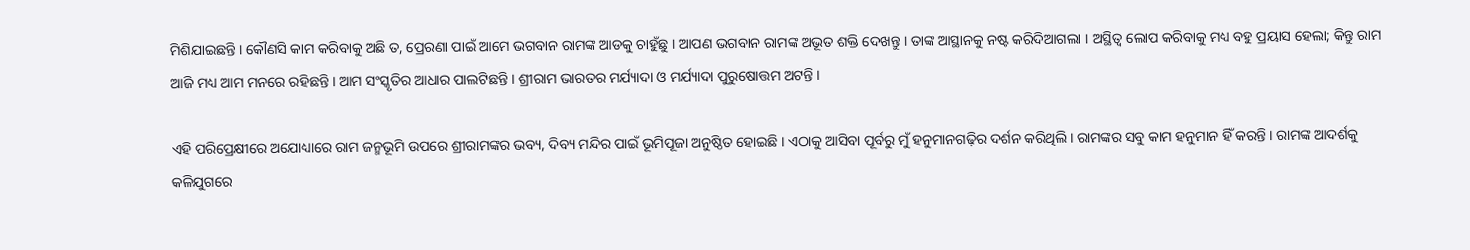ମିଶିଯାଇଛନ୍ତି । କୌଣସି କାମ କରିବାକୁ ଅଛି ତ, ପ୍ରେରଣା ପାଇଁ ଆମେ ଭଗବାନ ରାମଙ୍କ ଆଡକୁ ଚାହୁଁଛୁ । ଆପଣ ଭଗବାନ ରାମଙ୍କ ଅଭୂତ ଶକ୍ତି ଦେଖନ୍ତୁ । ତାଙ୍କ ଆସ୍ଥାନକୁ ନଷ୍ଟ କରିଦିଆଗଲା । ଅସ୍ଥିତ୍ୱ ଲୋପ କରିବାକୁ ମଧ୍ୟ ବହୁ ପ୍ରୟାସ ହେଲା; କିନ୍ତୁ ରାମ ଆଜି ମଧ୍ୟ ଆମ ମନରେ ରହିଛନ୍ତି । ଆମ ସଂସ୍କୃତିର ଆଧାର ପାଲଟିଛନ୍ତି । ଶ୍ରୀରାମ ଭାରତର ମର୍ଯ୍ୟାଦା ଓ ମର୍ଯ୍ୟାଦା ପୁରୁଷୋତ୍ତମ ଅଟନ୍ତି ।

ଏହି ପରିପ୍ରେକ୍ଷୀରେ ଅଯୋଧ୍ୟାରେ ରାମ ଜନ୍ମଭୂମି ଉପରେ ଶ୍ରୀରାମଙ୍କର ଭବ୍ୟ, ଦିବ୍ୟ ମନ୍ଦିର ପାଇଁ ଭୂମିପୂଜା ଅନୁଷ୍ଠିତ ହୋଇଛି । ଏଠାକୁ ଆସିବା ପୂର୍ବରୁ ମୁଁ ହନୁମାନଗଢ଼ିର ଦର୍ଶନ କରିଥିଲି। ରାମଙ୍କର ସବୁ କାମ ହନୁମାନ ହିଁ କରନ୍ତି । ରାମଙ୍କ ଆଦର୍ଶକୁ କଳିଯୁଗରେ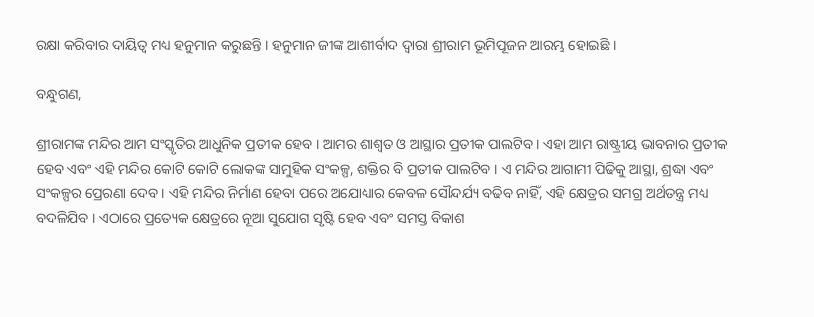ରକ୍ଷା କରିବାର ଦାୟିତ୍ୱ ମଧ୍ୟ ହନୁମାନ କରୁଛନ୍ତି । ହନୁମାନ ଜୀଙ୍କ ଆଶୀର୍ବାଦ ଦ୍ୱାରା ଶ୍ରୀରାମ ଭୂମିପୂଜନ ଆରମ୍ଭ ହୋଇଛି ।

ବନ୍ଧୁଗଣ,

ଶ୍ରୀରାମଙ୍କ ମନ୍ଦିର ଆମ ସଂସ୍କୃତିର ଆଧୁନିକ ପ୍ରତୀକ ହେବ । ଆମର ଶାଶ୍ୱତ ଓ ଆସ୍ଥାର ପ୍ରତୀକ ପାଲଟିବ । ଏହା ଆମ ରାଷ୍ଟ୍ରୀୟ ଭାବନାର ପ୍ରତୀକ ହେବ ଏବଂ ଏହି ମନ୍ଦିର କୋଟି କୋଟି ଲୋକଙ୍କ ସାମୁହିକ ସଂକଳ୍ପ, ଶକ୍ତିର ବି ପ୍ରତୀକ ପାଲଟିବ । ଏ ମନ୍ଦିର ଆଗାମୀ ପିଢିକୁ ଆସ୍ଥା, ଶ୍ରଦ୍ଧା ଏବଂ ସଂକଳ୍ପର ପ୍ରେରଣା ଦେବ । ଏହି ମନ୍ଦିର ନିର୍ମାଣ ହେବା ପରେ ଅଯୋଧ୍ୟାର କେବଳ ସୌନ୍ଦର୍ଯ୍ୟ ବଢିବ ନାହିଁ, ଏହି କ୍ଷେତ୍ରର ସମଗ୍ର ଅର୍ଥତନ୍ତ୍ର ମଧ୍ୟ ବଦଳିଯିବ । ଏଠାରେ ପ୍ରତ୍ୟେକ କ୍ଷେତ୍ରରେ ନୂଆ ସୁଯୋଗ ସୃଷ୍ଟି ହେବ ଏବଂ ସମସ୍ତ ବିକାଶ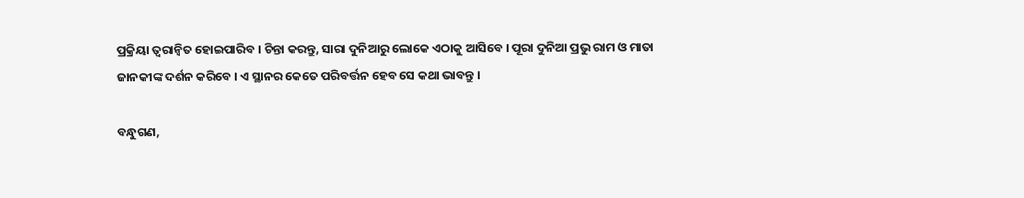ପ୍ରକ୍ରିୟା ତ୍ୱରାନ୍ୱିତ ହୋଇପାରିବ । ଚିନ୍ତା କରନ୍ତୁ, ସାରା ଦୁନିଆରୁ ଲୋକେ ଏଠାକୁ ଆସିବେ । ପୂରା ଦୁନିଆ ପ୍ରଭୁ ରାମ ଓ ମାତା ଜାନକୀଙ୍କ ଦର୍ଶନ କରିବେ । ଏ ସ୍ଥାନର କେତେ ପରିବର୍ତ୍ତନ ହେବ ସେ କଥା ଭାବନ୍ତୁ ।

ବନ୍ଧୁଗଣ,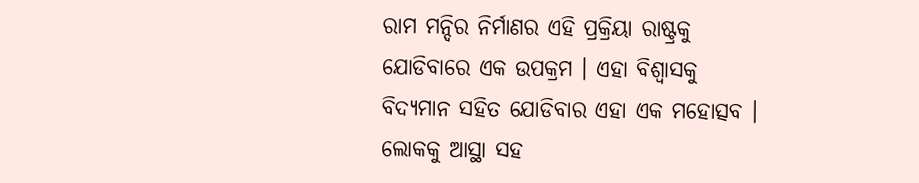ରାମ ମନ୍ଦିର ନିର୍ମାଣର ଏହି ପ୍ରକ୍ରିୟା ରାଷ୍ଟ୍ରକୁ ଯୋଡିବାରେ ଏକ ଉପକ୍ରମ । ଏହା ବିଶ୍ୱାସକୁ ବିଦ୍ୟମାନ ସହିତ ଯୋଡିବାର ଏହା ଏକ ମହୋତ୍ସବ । ଲୋକକୁ ଆସ୍ଥା ସହ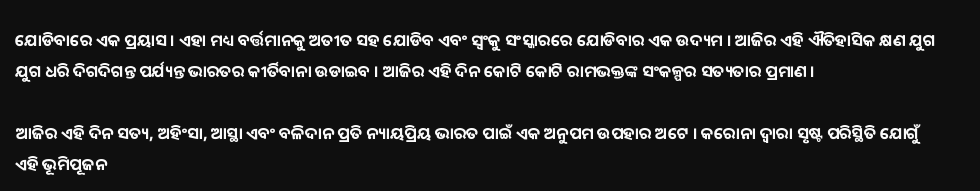ଯୋଡିବାରେ ଏକ ପ୍ରୟାସ । ଏହା ମଧ୍ୟ ବର୍ତ୍ତମାନକୁ ଅତୀତ ସହ ଯୋଡିବ ଏବଂ ସ୍ୱଂକୁ ସଂସ୍କାରରେ ଯୋଡିବାର ଏକ ଉଦ୍ୟମ । ଆଜିର ଏହି ଐତିହାସିକ କ୍ଷଣ ଯୁଗ ଯୁଗ ଧରି ଦିଗଦିଗନ୍ତ ପର୍ଯ୍ୟନ୍ତ ଭାରତର କୀର୍ତିବାନା ଉଡାଇବ । ଆଜିର ଏହି ଦିନ କୋଟି କୋଟି ରାମଭକ୍ତଙ୍କ ସଂକଳ୍ପର ସତ୍ୟତାର ପ୍ରମାଣ ।

ଆଜିର ଏହି ଦିନ ସତ୍ୟ, ଅହିଂସା, ଆସ୍ଥା ଏବଂ ବଳିଦାନ ପ୍ରତି ନ୍ୟାୟପ୍ରିୟ ଭାରତ ପାଇଁ ଏକ ଅନୁପମ ଉପହାର ଅଟେ । କରୋନା ଦ୍ୱାରା ସୃଷ୍ଟ ପରିସ୍ଥିତି ଯୋଗୁଁ ଏହି ଭୂମିପୂଜନ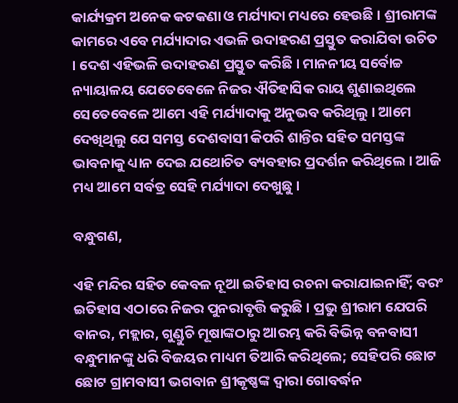କାର୍ଯ୍ୟକ୍ରମ ଅନେକ କଟକଣା ଓ ମର୍ଯ୍ୟାଦା ମଧ୍ୟରେ ହେଉଛି । ଶ୍ରୀରାମଙ୍କ କାମରେ ଏବେ ମର୍ଯ୍ୟାଦାର ଏଭଳି ଉଦାହରଣ ପ୍ରସ୍ତୁତ କରାଯିବା ଉଚିତ । ଦେଶ ଏହିଭଳି ଉଦାହରଣ ପ୍ରସ୍ତୁତ କରିଛି । ମାନନୀୟ ସର୍ବୋଚ୍ଚ ନ୍ୟାୟାଳୟ ଯେତେବେଳେ ନିଜର ଐତିହାସିକ ରାୟ ଶୁଣାଇଥିଲେ ସେତେବେଳେ ଆମେ ଏହି ମର୍ଯ୍ୟାଦାକୁ ଅନୁଭବ କରିଥିଲୁ । ଆମେ ଦେଖିଥିଲୁ ଯେ ସମସ୍ତ ଦେଶବାସୀ କିପରି ଶାନ୍ତିର ସହିତ ସମସ୍ତଙ୍କ ଭାବନାକୁ ଧ୍ୟାନ ଦେଇ ଯଥୋଚିତ ବ୍ୟବହାର ପ୍ରଦର୍ଶନ କରିଥିଲେ । ଆଜି ମଧ୍ୟ ଆମେ ସର୍ବତ୍ର ସେହି ମର୍ଯ୍ୟାଦା ଦେଖୁଛୁ ।

ବନ୍ଧୁଗଣ,

ଏହି ମନ୍ଦିର ସହିତ କେବଳ ନୂଆ ଇତିହାସ ରଚନା କରାଯାଇନାହିଁ; ବରଂ ଇତିହାସ ଏଠାରେ ନିଜର ପୁନରାବୃତ୍ତି କରୁଛି । ପ୍ରଭୁ ଶ୍ରୀରାମ ଯେପରି ବାନର, ମହ୍ଲାର, ଗୁଣ୍ଡୁଚି ମୂଷାଙ୍କଠାରୁ ଆରମ୍ଭ କରି ବିଭିନ୍ନ ବନବାସୀ ବନ୍ଧୁମାନଙ୍କୁ ଧରି ବିଜୟର ମାଧ୍ୟମ ତିଆରି କରିଥିଲେ; ସେହିପରି ଛୋଟ ଛୋଟ ଗ୍ରାମବାସୀ ଭଗବାନ ଶ୍ରୀକୃଷ୍ଣଙ୍କ ଦ୍ୱାରା ଗୋବର୍ଦ୍ଧନ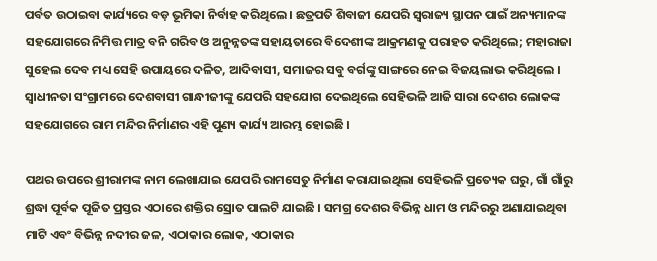ପର୍ବତ ଉଠାଇବା କାର୍ଯ୍ୟରେ ବଡ଼ ଭୂମିକା ନିର୍ବାହ କରିଥିଲେ । ଛତ୍ରପତି ଶିବାଜୀ ଯେପରି ସ୍ବରାଜ୍ୟ ସ୍ଥାପନ ପାଇଁ ଅନ୍ୟମାନଙ୍କ ସହଯୋଗରେ ନିମିତ୍ତ ମାତ୍ର ବନି ଗରିବ ଓ ଅନୁନ୍ନତଙ୍କ ସହାୟତାରେ ବିଦେଶୀଙ୍କ ଆକ୍ରମଣକୁ ପରାହତ କରିଥିଲେ; ମହାରାଜା ସୁହେଲ ଦେବ ମଧ୍ୟ ସେହି ଉପାୟରେ ଦଳିତ, ଆଦିବାସୀ, ସମାଜର ସବୁ ବର୍ଗଙ୍କୁ ସାଙ୍ଗରେ ନେଇ ବିଜୟଲାଭ କରିଥିଲେ । ସ୍ୱାଧୀନତା ସଂଗ୍ରାମରେ ଦେଶବାସୀ ଗାନ୍ଧୀଜୀଙ୍କୁ ଯେପରି ସହଯୋଗ ଦେଇଥିଲେ ସେହିଭଳି ଆଜି ସାରା ଦେଶର ଲୋକଙ୍କ ସହଯୋଗରେ ରାମ ମନ୍ଦିର ନିର୍ମାଣର ଏହି ପୁଣ୍ୟ କାର୍ଯ୍ୟ ଆରମ୍ଭ ହୋଇଛି ।

ପଥର ଉପରେ ଶ୍ରୀରାମଙ୍କ ନାମ ଲେଖାଯାଇ ଯେପରି ରାମସେତୁ ନିର୍ମାଣ କରାଯାଇଥିଲା ସେହିଭଳି ପ୍ରତ୍ୟେକ ଘରୁ, ଗାଁ ଗାଁରୁ ଶ୍ରଦ୍ଧା ପୂର୍ବକ ପୂଜିତ ପ୍ରସ୍ତର ଏଠାରେ ଶକ୍ତିର ସ୍ରୋତ ପାଲଟି ଯାଇଛି । ସମଗ୍ର ଦେଶର ବିଭିନ୍ନ ଧାମ ଓ ମନ୍ଦିରରୁ ଅଣାଯାଇଥିବା ମାଟି ଏବଂ ବିଭିନ୍ନ ନଦୀର ଜଳ, ଏଠାକାର ଲୋକ, ଏଠାକାର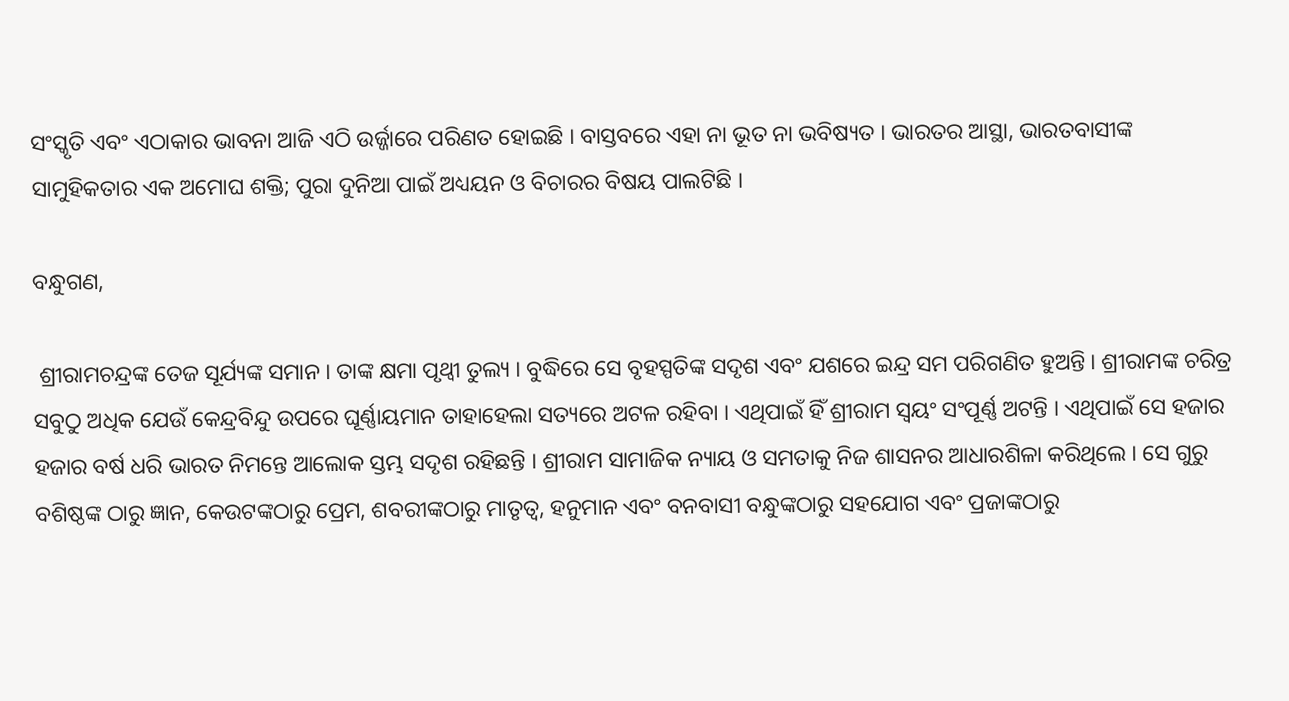ସଂସ୍କୃତି ଏବଂ ଏଠାକାର ଭାବନା ଆଜି ଏଠି ଉର୍ଜ୍ଜାରେ ପରିଣତ ହୋଇଛି । ବାସ୍ତବରେ ଏହା ନା ଭୂତ ନା ଭବିଷ୍ୟତ । ଭାରତର ଆସ୍ଥା, ଭାରତବାସୀଙ୍କ ସାମୁହିକତାର ଏକ ଅମୋଘ ଶକ୍ତି; ପୁରା ଦୁନିଆ ପାଇଁ ଅଧ୍ୟୟନ ଓ ବିଚାରର ବିଷୟ ପାଲଟିଛି ।

ବନ୍ଧୁଗଣ,

 ଶ୍ରୀରାମଚନ୍ଦ୍ରଙ୍କ ତେଜ ସୂର୍ଯ୍ୟଙ୍କ ସମାନ । ତାଙ୍କ କ୍ଷମା ପୃଥ୍ୱୀ ତୁଲ୍ୟ । ବୁଦ୍ଧିରେ ସେ ବୃହସ୍ପତିଙ୍କ ସଦୃଶ ଏବଂ ଯଶରେ ଇନ୍ଦ୍ର ସମ ପରିଗଣିତ ହୁଅନ୍ତି । ଶ୍ରୀରାମଙ୍କ ଚରିତ୍ର ସବୁଠୁ ଅଧିକ ଯେଉଁ କେନ୍ଦ୍ରବିନ୍ଦୁ ଉପରେ ଘୂର୍ଣ୍ଣାୟମାନ ତାହାହେଲା ସତ୍ୟରେ ଅଟଳ ରହିବା । ଏଥିପାଇଁ ହିଁ ଶ୍ରୀରାମ ସ୍ୱୟଂ ସଂପୂର୍ଣ୍ଣ ଅଟନ୍ତି । ଏଥିପାଇଁ ସେ ହଜାର ହଜାର ବର୍ଷ ଧରି ଭାରତ ନିମନ୍ତେ ଆଲୋକ ସ୍ତମ୍ଭ ସଦୃଶ ରହିଛନ୍ତି । ଶ୍ରୀରାମ ସାମାଜିକ ନ୍ୟାୟ ଓ ସମତାକୁ ନିଜ ଶାସନର ଆଧାରଶିଳା କରିଥିଲେ । ସେ ଗୁରୁ ବଶିଷ୍ଠଙ୍କ ଠାରୁ ଜ୍ଞାନ, କେଉଟଙ୍କଠାରୁ ପ୍ରେମ, ଶବରୀଙ୍କଠାରୁ ମାତୃତ୍ୱ, ହନୁମାନ ଏବଂ ବନବାସୀ ବନ୍ଧୁଙ୍କଠାରୁ ସହଯୋଗ ଏବଂ ପ୍ରଜାଙ୍କଠାରୁ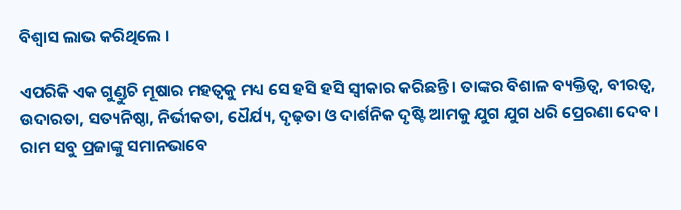ବିଶ୍ୱାସ ଲାଭ କରିଥିଲେ ।

ଏପରିକି ଏକ ଗୁଣ୍ଡୁଚି ମୂଷାର ମହତ୍ୱକୁ ମଧ୍ୟ ସେ ହସି ହସି ସ୍ୱୀକାର କରିଛନ୍ତି । ତାଙ୍କର ବିଶାଳ ବ୍ୟକ୍ତିତ୍ୱ, ବୀରତ୍ୱ, ଉଦାରତା, ସତ୍ୟନିଷ୍ଠା, ନିର୍ଭୀକତା, ଧୈର୍ଯ୍ୟ, ଦୃଢ଼ତା ଓ ଦାର୍ଶନିକ ଦୃଷ୍ଟି ଆମକୁ ଯୁଗ ଯୁଗ ଧରି ପ୍ରେରଣା ଦେବ । ରାମ ସବୁ ପ୍ରଜାଙ୍କୁ ସମାନଭାବେ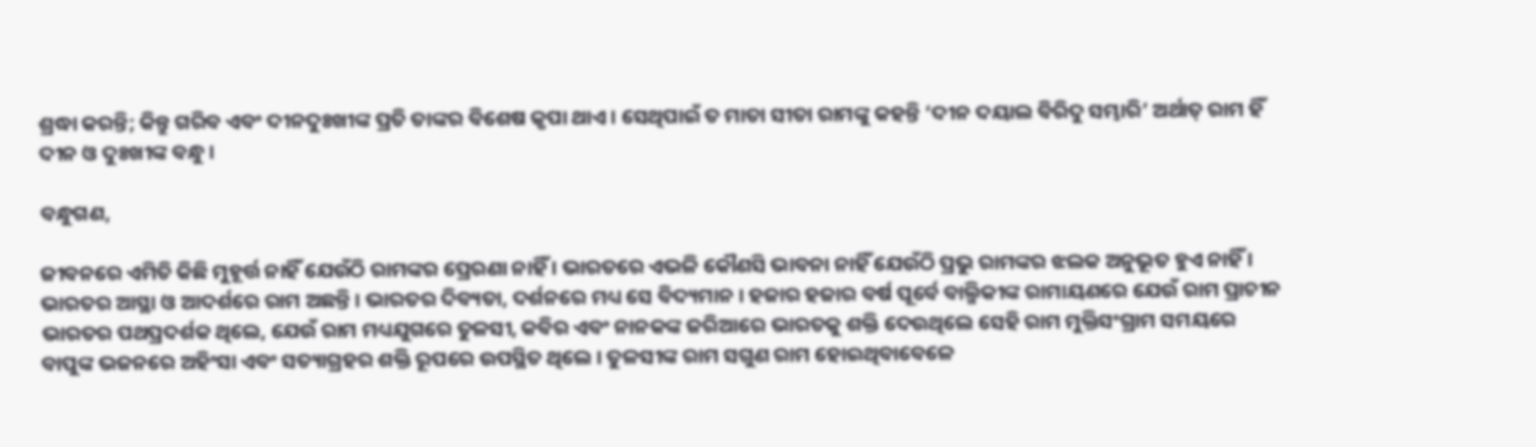ଶ୍ରଦ୍ଧା କରନ୍ତି; କିନ୍ତୁ ଗରିବ ଏବଂ ଦୀନଦୁଃଖୀଙ୍କ ପ୍ରତି ତାଙ୍କର ବିଶେଷ କୃପା ଥାଏ । ସେଥିପାଇଁ ତ ମାତା ସୀତା ରାମଙ୍କୁ କହନ୍ତି ‘ଦୀନ ଦୟାଲ ବିରିଦୁ ସମ୍ଭାରି’ ଅର୍ଥାତ୍‌ ରାମ ହିଁ  ଦୀନ ଓ ଦୁଃଖୀଙ୍କ ବନ୍ଧୁ ।

ବନ୍ଧୁଗଣ,

ଜୀବନରେ ଏମିତି କିଛି ମୁହୂର୍ତ୍ତ ନାହିଁ ଯେଉଁଠି ରାମଙ୍କର ପ୍ରେରଣା ନାହିଁ । ଭାରତରେ ଏଭଳି କୌଣସି ଭାବନା ନାହିଁ ଯେଉଁଠି ପ୍ରଭୁ ରାମଙ୍କର ଝଲକ ଅନୁଭୂତ ହୁଏ ନାହିଁ । ଭାରତର ଆସ୍ଥା ଓ ଆଦର୍ଶରେ ରାମ ଅଛନ୍ତି । ଭାରତର ଦିବ୍ୟତା, ଦର୍ଶନରେ ମଧ୍ୟ ସେ ବିଦ୍ୟମାନ । ହଜାର ହଜାର ବର୍ଷ ପୂର୍ବେ ବାଲ୍ମିକୀଙ୍କ ରାମାୟଣରେ ଯେଉଁ ରାମ ପ୍ରାଚୀନ ଭାରତର ପଥପ୍ରଦର୍ଶକ ଥିଲେ, ଯେଉଁ ରାମ ମଧ୍ୟଯୁଗରେ ତୁଳସୀ, କବିର ଏବଂ ନାନକଙ୍କ ଜରିଆରେ ଭାରତକୁ ଶକ୍ତି ଦେଉଥିଲେ ସେହି ରାମ ମୁକ୍ତିସଂଗ୍ରାମ ସମୟରେ ବାପୁଙ୍କ ଭଜନରେ ଅହିଂସା ଏବଂ ସତ୍ୟାଗ୍ରହର ଶକ୍ତି ରୂପରେ ଉପସ୍ଥିତ ଥିଲେ । ତୁଳସୀଙ୍କ ରାମ ସଗୁଣ ରାମ ହୋଇଥିବାବେଳେ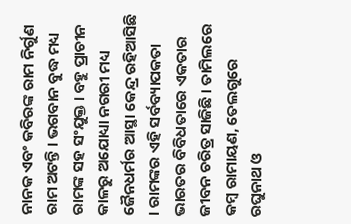ନାନକ ଏବଂ କବିରଙ୍କ ରାମ ନିର୍ଗୁଣ ରାମ ଅଟନ୍ତି । ଭଗବାନ ବୁଦ୍ଧ ମଧ୍ୟ ରାମଙ୍କ ସହ ସଂଯୁକ୍ତ । ବହୁ ପ୍ରାଚୀନ କାଳରୁ ଅଯୋଧ୍ୟା ନଗରୀ ମଧ୍ୟ ଜୈନଧର୍ମର ଆସ୍ଥା କେନ୍ଦ୍ର ରହିଆସିଛି । ରାମଙ୍କର ଏହି ସର୍ବବ୍ୟାପକତା ଭାରତର ବିବିଧତାରେ ଏକତାର ଜୀବନ ଚରିତ୍ର ସାଜିଛି । ତାମିଲରେ କମ୍ବ ରାମାୟଣ, ତେଲଗୁରେ ରଘୁନାଥ ଓ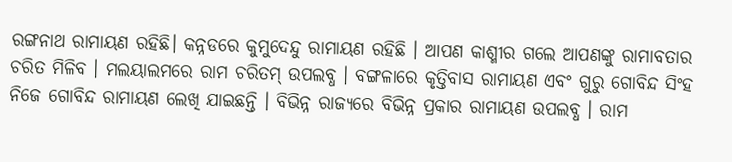ରଙ୍ଗନାଥ ରାମାୟଣ ରହିଛି। କନ୍ନଡରେ କୁମୁଦେନ୍ଦୁ ରାମାୟଣ ରହିଛି । ଆପଣ କାଶ୍ମୀର ଗଲେ ଆପଣଙ୍କୁ ରାମାବତାର ଚରିତ ମିଳିବ । ମଲୟାଲମରେ ରାମ ଚରିତମ୍‌ ଉପଲବ୍ଧ । ବଙ୍ଗଳାରେ କୃତ୍ତିବାସ ରାମାୟଣ ଏବଂ ଗୁରୁ ଗୋବିନ୍ଦ ସିଂହ ନିଜେ ଗୋବିନ୍ଦ ରାମାୟଣ ଲେଖି ଯାଇଛନ୍ତି । ବିଭିନ୍ନ ରାଜ୍ୟରେ ବିଭିନ୍ନ ପ୍ରକାର ରାମାୟଣ ଉପଲବ୍ଧ । ରାମ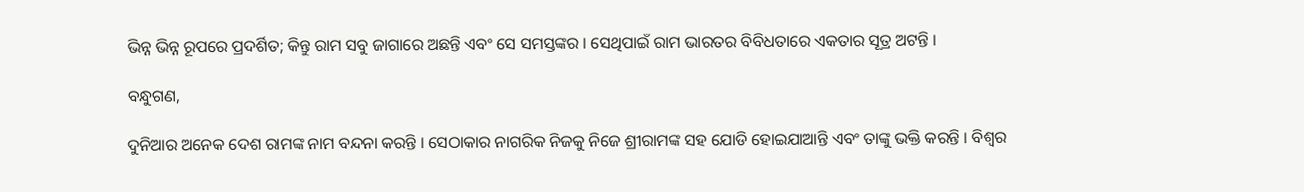ଭିନ୍ନ ଭିନ୍ନ ରୂପରେ ପ୍ରଦର୍ଶିତ; କିନ୍ତୁ ରାମ ସବୁ ଜାଗାରେ ଅଛନ୍ତି ଏବଂ ସେ ସମସ୍ତଙ୍କର । ସେଥିପାଇଁ ରାମ ଭାରତର ବିବିଧତାରେ ଏକତାର ସୂତ୍ର ଅଟନ୍ତି ।

ବନ୍ଧୁଗଣ,

ଦୁନିଆର ଅନେକ ଦେଶ ରାମଙ୍କ ନାମ ବନ୍ଦନା କରନ୍ତି । ସେଠାକାର ନାଗରିକ ନିଜକୁ ନିଜେ ଶ୍ରୀରାମଙ୍କ ସହ ଯୋଡି ହୋଇଯାଆନ୍ତି ଏବଂ ତାଙ୍କୁ ଭକ୍ତି କରନ୍ତି । ବିଶ୍ୱର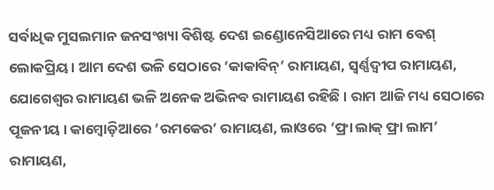ସର୍ବାଧିକ ମୁସଲମାନ ଜନସଂଖ୍ୟା ବିଶିଷ୍ଟ ଦେଶ ଇଣ୍ଡୋନେସିଆରେ ମଧ୍ୟ ରାମ ବେଶ୍‌ ଲୋକପ୍ରିୟ । ଆମ ଦେଶ ଭଳି ସେଠାରେ ‘କାକାବିନ୍‌’ ରାମାୟଣ, ସ୍ୱର୍ଣ୍ଣଦ୍ୱୀପ ରାମାୟଣ, ଯୋଗେଶ୍ୱର ରାମାୟଣ ଭଳି ଅନେକ ଅଭିନବ ରାମାୟଣ ରହିଛି । ରାମ ଆଜି ମଧ୍ୟ ସେଠାରେ ପୂଜନୀୟ । କାମ୍ବୋଡ଼ିଆରେ ‘ରମକେର’ ରାମାୟଣ, ଲାଓରେ ‘ଫ୍ରା ଲାକ୍‌ ଫ୍ରା ଲାମ’  ରାମାୟଣ,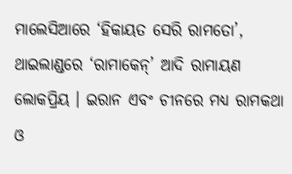ମାଲେସିଆରେ ‘ହିକାୟତ ସେରି ରାମତୋ’, ଥାଇଲାଣ୍ଡରେ ‘ରାମାକେନ୍‌’ ଆଦି ରାମାୟଣ ଲୋକପ୍ରିୟ । ଇରାନ ଏବଂ ଚୀନରେ ମଧ୍ୟ ରାମକଥା ଓ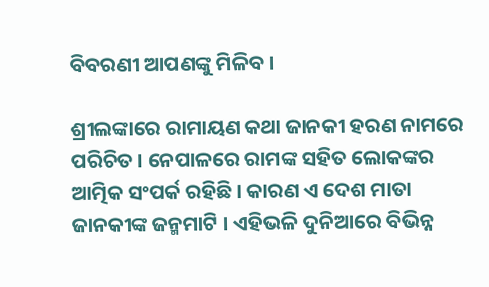ବିବରଣୀ ଆପଣଙ୍କୁ ମିଳିବ ।

ଶ୍ରୀଲଙ୍କାରେ ରାମାୟଣ କଥା ଜାନକୀ ହରଣ ନାମରେ ପରିଚିତ । ନେପାଳରେ ରାମଙ୍କ ସହିତ ଲୋକଙ୍କର ଆତ୍ମିକ ସଂପର୍କ ରହିଛି । କାରଣ ଏ ଦେଶ ମାତା ଜାନକୀଙ୍କ ଜନ୍ମମାଟି । ଏହିଭଳି ଦୁନିଆରେ ବିଭିନ୍ନ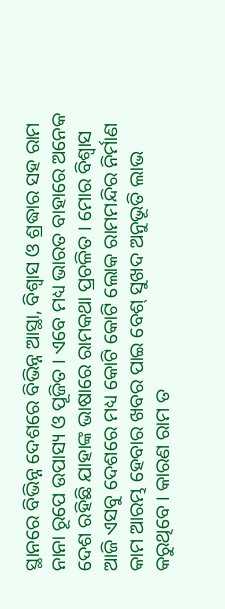ସ୍ଥାନରେ ବିଭିନ୍ନ ଦେଶରେ ବିଭିନ୍ନ ଆସ୍ଥା, ବିଶ୍ୱାସ ଓ ଶ୍ରଦ୍ଧାର ସହ ରାମ ନାନା ରୂପେ ଉପାସ୍ୟ ଓ ପୂଜିତ । ଏବେ ମଧ୍ୟ ଭାରତ ବାହାରେ ଅନେକ ଦେଶ ରହିଛି ଯାହାଙ୍କ ଭାଷାରେ ରାମକଥା ପ୍ରଚଳିତ । ମୋର ବିଶ୍ୱାସ ଆଜି ଏସବୁ ଦେଶରେ ମଧ୍ୟ କୋଟି କୋଟି ଲୋକ ରାମମନ୍ଦିର ନିର୍ମାଣ କାମ ଆରମ୍ଭ ହେବାର ଖବର ପାଇ ବେଶ୍‌ ସୁଖଦ ଅନୁଭୂତି ଲାଭ କରୁଥିବେ । କାରଣ ରାମ ତ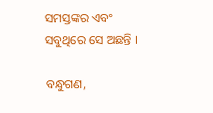ସମସ୍ତଙ୍କର ଏବଂ ସବୁଥିରେ ସେ ଅଛନ୍ତି ।

ବନ୍ଧୁଗଣ,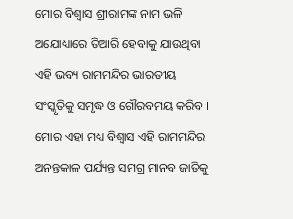ମୋର ବିଶ୍ୱାସ ଶ୍ରୀରାମଙ୍କ ନାମ ଭଳି ଅଯୋଧ୍ୟାରେ ତିଆରି ହେବାକୁ ଯାଉଥିବା ଏହି ଭବ୍ୟ ରାମମନ୍ଦିର ଭାରତୀୟ ସଂସ୍କୃତିକୁ ସମୃଦ୍ଧ ଓ ଗୌରବମୟ କରିବ । ମୋର ଏହା ମଧ୍ୟ ବିଶ୍ୱାସ ଏହି ରାମମନ୍ଦିର ଅନନ୍ତକାଳ ପର୍ଯ୍ୟନ୍ତ ସମଗ୍ର ମାନବ ଜାତିକୁ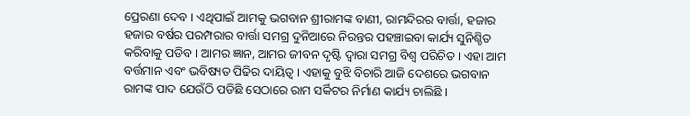ପ୍ରେରଣା ଦେବ । ଏଥିପାଇଁ ଆମକୁ ଭଗବାନ ଶ୍ରୀରାମଙ୍କ ବାଣୀ, ରାମନ୍ଦିରର ବାର୍ତ୍ତା, ହଜାର ହଜାର ବର୍ଷର ପରମ୍ପରାର ବାର୍ତ୍ତା ସମଗ୍ର ଦୁନିଆରେ ନିରନ୍ତର ପହଞ୍ଚାଇବା କାର୍ଯ୍ୟ ସୁନିଶ୍ଚିତ କରିବାକୁ ପଡିବ । ଆମର ଜ୍ଞାନ, ଆମର ଜୀବନ ଦୃଷ୍ଟି ଦ୍ୱାରା ସମଗ୍ର ବିଶ୍ୱ ପରିଚିତ । ଏହା ଆମ ବର୍ତ୍ତମାନ ଏବଂ ଭବିଷ୍ୟତ ପିଢିର ଦାୟିତ୍ୱ । ଏହାକୁ ବୁଝି ବିଚାରି ଆଜି ଦେଶରେ ଭଗବାନ ରାମଙ୍କ ପାଦ ଯେଉଁଠି ପଡିଛି ସେଠାରେ ରାମ ସର୍କିଟର ନିର୍ମାଣ କାର୍ଯ୍ୟ ଚାଲିଛି ।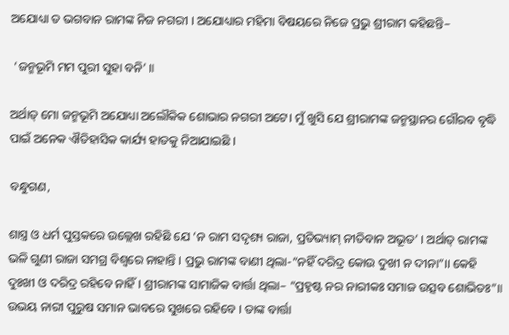ଅଯୋଧ୍ୟା ତ ଭଗବାନ ରାମଙ୍କ ନିଜ ନଗରୀ । ଅଯୋଧ୍ୟାର ମହିମା ବିଷୟରେ ନିଜେ ପ୍ରଭୁ ଶ୍ରୀରାମ କହିଛନ୍ତି–

 ‘ଜନ୍ମଭୂମି ମମ ପୁରୀ ସୁହା ବନି’ ॥

ଅର୍ଥାତ୍‌ ମୋ ଜନ୍ମଭୂମି ଅଯୋଧ୍ୟା ଅଲୌକିକ ଶୋଭାର ନଗରୀ ଅଟେ। ମୁଁ ଖୁସି ଯେ ଶ୍ରୀରାମଙ୍କ ଜନ୍ମସ୍ଥାନର ଗୌରବ ବୃଦ୍ଧି ପାଇଁ ଅନେକ ଐତିହାସିକ କାର୍ଯ୍ୟ ହାତକୁ ନିଆଯାଇଛି ।

ବନ୍ଧୁଗଣ,

ଶାସ୍ତ୍ର ଓ ଧର୍ମ ପୁସ୍ତକରେ ଉଲ୍ଲେଖ ରହିଛି ଯେ ‘ନ ରାମ ସଦୃଶ୍ୟ ରାଜା, ପ୍ରତିଭ୍ୟାମ୍‌ ନୀତିବାନ ଅଭୂତ’ । ଅର୍ଥାତ୍‌ ରାମଙ୍କ ଭଳି ଗୁଣୀ ରାଜା ସମଗ୍ର ବିଶ୍ୱରେ ନାହାନ୍ତି । ପ୍ରଭୁ ରାମଙ୍କ ବାଣୀ ଥିଲା-“ନହିଁ ଦରିଦ୍ର କୋଉ ଦୁଖୀ ନ ଦୀନା”।। କେହି ଦୁଃଖୀ ଓ ଦରିଦ୍ର ରହିବେ ନାହିଁ । ଶ୍ରୀରାମଙ୍କ ସାମାଜିକ ବାର୍ତ୍ତା ଥିଲା– “ପ୍ରହୃଷ୍ଟ ନର ନାରୀକଃ ସମାଜ ଉତ୍ସବ ଶୋଭିତଃ”॥ ଉଭୟ ନାରୀ ପୁରୁଷ ସମାନ ଭାବରେ ସୁଖରେ ରହିବେ । ତାଙ୍କ ବାର୍ତ୍ତା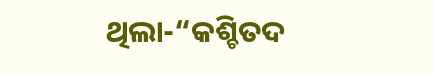ଥିଲା-“କଶ୍ଚିତଦ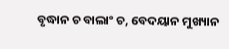ବୃଦ୍ଧାନ ଚ ବାଲାଂ ଚ, ବେଦୟାନ ମୁଖ୍ୟାନ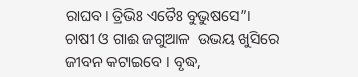ରାଘବ। ତ୍ରିଭିଃ ଏତୈଃ ବୁଭୁଷସେ”। ଚାଷୀ ଓ ଗାଈ ଜଗୁଆଳ  ଉଭୟ ଖୁସିରେ ଜୀବନ କଟାଇବେ । ବୃଦ୍ଧ,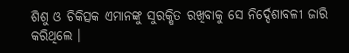ଶିଶୁ ଓ ଚିକିତ୍ସକ ଏମାନଙ୍କୁ ସୁରକ୍ଷିତ ରଖିବାକୁ ସେ ନିର୍ଦ୍ଦେଶାବଳୀ ଜାରି କରିଥିଲେ ।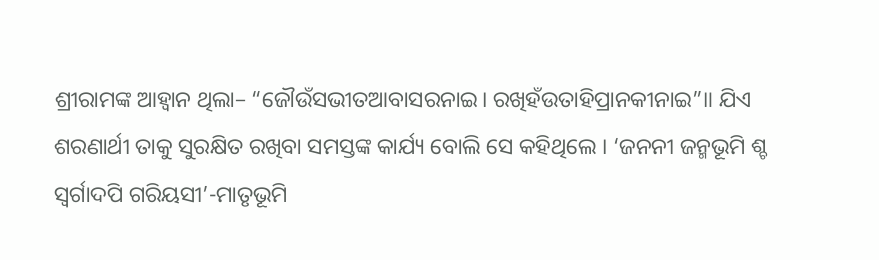ଶ୍ରୀରାମଙ୍କ ଆହ୍ବାନ ଥିଲା– “ଜୌଉଁସଭୀତଆବାସରନାଇ। ରଖିହଁଉତାହିପ୍ରାନକୀନାଇ”॥ ଯିଏ ଶରଣାର୍ଥୀ ତାକୁ ସୁରକ୍ଷିତ ରଖିବା ସମସ୍ତଙ୍କ କାର୍ଯ୍ୟ ବୋଲି ସେ କହିଥିଲେ । ‘ଜନନୀ ଜନ୍ମଭୂମି ଶ୍ଚ ସ୍ବର୍ଗାଦପି ଗରିୟସୀ’-ମାତୃଭୂମି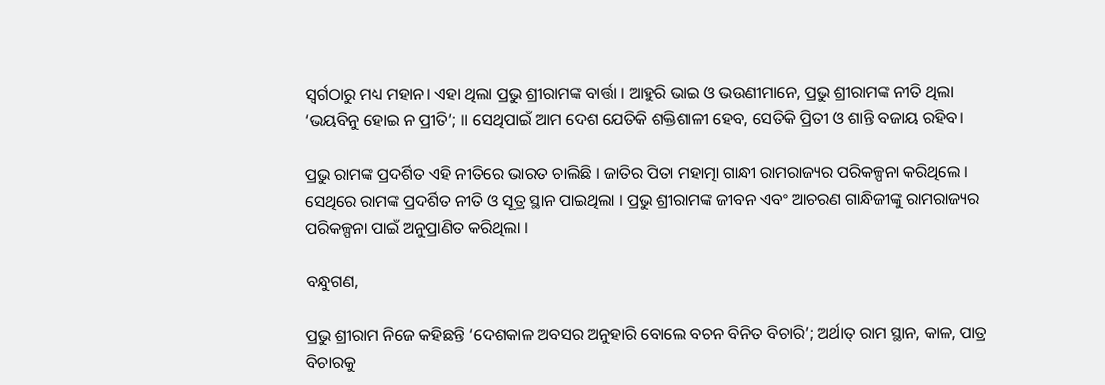ସ୍ବର୍ଗଠାରୁ ମଧ୍ୟ ମହାନ। ଏହା ଥିଲା ପ୍ରଭୁ ଶ୍ରୀରାମଙ୍କ ବାର୍ତ୍ତା । ଆହୁରି ଭାଇ ଓ ଭଉଣୀମାନେ, ପ୍ରଭୁ ଶ୍ରୀରାମଙ୍କ ନୀତି ଥିଲା ‘ଭୟବିନୁ ହୋଇ ନ ପ୍ରୀତି’; ॥ ସେଥିପାଇଁ ଆମ ଦେଶ ଯେତିକି ଶକ୍ତିଶାଳୀ ହେବ, ସେତିକି ପ୍ରିତୀ ଓ ଶାନ୍ତି ବଜାୟ ରହିବ।

ପ୍ରଭୁ ରାମଙ୍କ ପ୍ରଦର୍ଶିତ ଏହି ନୀତିରେ ଭାରତ ଚାଲିଛି । ଜାତିର ପିତା ମହାତ୍ମା ଗାନ୍ଧୀ ରାମରାଜ୍ୟର ପରିକଳ୍ପନା କରିଥିଲେ । ସେଥିରେ ରାମଙ୍କ ପ୍ରଦର୍ଶିତ ନୀତି ଓ ସୂତ୍ର ସ୍ଥାନ ପାଇଥିଲା । ପ୍ରଭୁ ଶ୍ରୀରାମଙ୍କ ଜୀବନ ଏବଂ ଆଚରଣ ଗାନ୍ଧିଜୀଙ୍କୁ ରାମରାଜ୍ୟର ପରିକଳ୍ପନା ପାଇଁ ଅନୁପ୍ରାଣିତ କରିଥିଲା ।

ବନ୍ଧୁଗଣ,

ପ୍ରଭୁ ଶ୍ରୀରାମ ନିଜେ କହିଛନ୍ତି ‘ଦେଶକାଳ ଅବସର ଅନୁହାରି ବୋଲେ ବଚନ ବିନିତ ବିଚାରି’; ଅର୍ଥାତ୍‌ ରାମ ସ୍ଥାନ, କାଳ, ପାତ୍ର ବିଚାରକୁ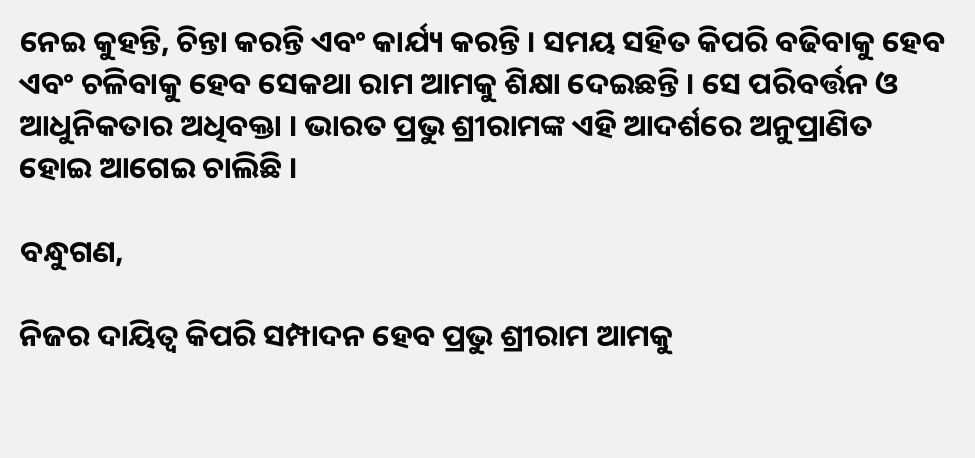ନେଇ କୁହନ୍ତି, ଚିନ୍ତା କରନ୍ତି ଏବଂ କାର୍ଯ୍ୟ କରନ୍ତି । ସମୟ ସହିତ କିପରି ବଢିବାକୁ ହେବ ଏବଂ ଚଳିବାକୁ ହେବ ସେକଥା ରାମ ଆମକୁ ଶିକ୍ଷା ଦେଇଛନ୍ତି । ସେ ପରିବର୍ତ୍ତନ ଓ ଆଧୁନିକତାର ଅଧିବକ୍ତା । ଭାରତ ପ୍ରଭୁ ଶ୍ରୀରାମଙ୍କ ଏହି ଆଦର୍ଶରେ ଅନୁପ୍ରାଣିତ ହୋଇ ଆଗେଇ ଚାଲିଛି ।

ବନ୍ଧୁଗଣ,

ନିଜର ଦାୟିତ୍ୱ କିପରି ସମ୍ପାଦନ ହେବ ପ୍ରଭୁ ଶ୍ରୀରାମ ଆମକୁ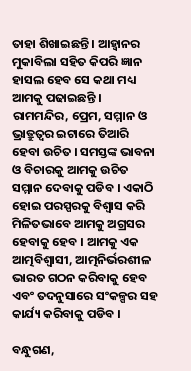ତାହା ଶିଖାଇଛନ୍ତି । ଆହ୍ୱାନର ମୁକାବିଲା ସହିତ କିପରି ଜ୍ଞାନ ହାସଲ ହେବ ସେ କଥା ମଧ୍ୟ ଆମକୁ ପଢାଇଛନ୍ତି । ରାମମନ୍ଦିର, ପ୍ରେମ, ସମ୍ମାନ ଓ ଭ୍ରାତ୍ରୁତ୍ୱର ଇଟାରେ ତିଆରି ହେବା ଉଚିତ । ସମସ୍ତଙ୍କ ଭାବନା ଓ ବିଚାରକୁ ଆମକୁ ଉଚିତ ସମ୍ମାନ ଦେବାକୁ ପଡିବ । ଏକାଠି ହୋଇ ପରସ୍ପରକୁ ବିଶ୍ୱାସ କରି ମିଳିତଭାବେ ଆମକୁ ଅଗ୍ରସର ହେବାକୁ ହେବ । ଆମକୁ ଏକ ଆତ୍ମବିଶ୍ୱାସୀ, ଆତ୍ମନିର୍ଭରଶୀଳ ଭାରତ ଗଠନ କରିବାକୁ ହେବ ଏବଂ ତଦନୁସାରେ ସଂକଳ୍ପର ସହ କାର୍ଯ୍ୟ କରିବାକୁ ପଡିବ ।

ବନ୍ଧୁଗଣ,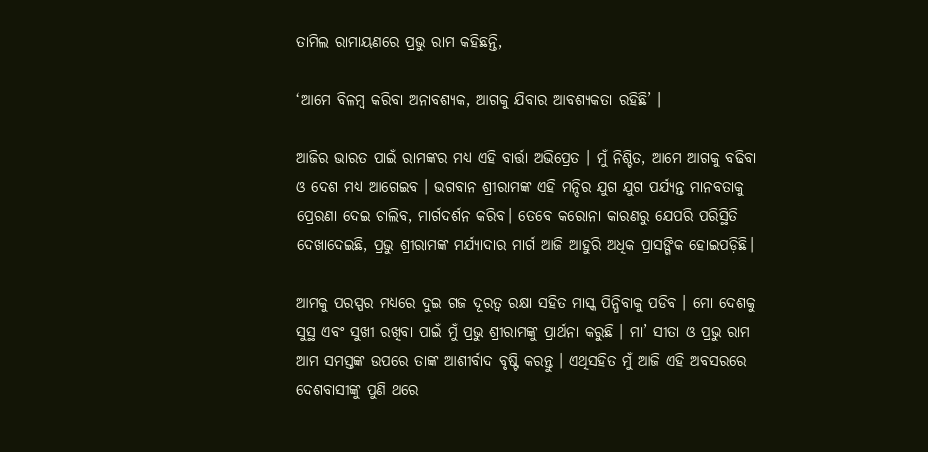ତାମିଲ ରାମାୟଣରେ ପ୍ରଭୁ ରାମ କହିଛନ୍ତି,

‘ଆମେ ବିଳମ୍ବ କରିବା ଅନାବଶ୍ୟକ, ଆଗକୁ ଯିବାର ଆବଶ୍ୟକତା ରହିଛି’ ।

ଆଜିର ଭାରତ ପାଇଁ ରାମଙ୍କର ମଧ୍ୟ ଏହି ବାର୍ତ୍ତା ଅଭିପ୍ରେତ । ମୁଁ ନିଶ୍ଚିତ, ଆମେ ଆଗକୁ ବଢିବା ଓ ଦେଶ ମଧ୍ୟ ଆଗେଇବ । ଭଗବାନ ଶ୍ରୀରାମଙ୍କ ଏହି ମନ୍ଦିର ଯୁଗ ଯୁଗ ପର୍ଯ୍ୟନ୍ତ ମାନବତାକୁ ପ୍ରେରଣା ଦେଇ ଚାଲିବ, ମାର୍ଗଦର୍ଶନ କରିବ। ତେବେ କରୋନା କାରଣରୁ ଯେପରି ପରିସ୍ଥିତି ଦେଖାଦେଇଛି, ପ୍ରଭୁ ଶ୍ରୀରାମଙ୍କ ମର୍ଯ୍ୟାଦାର ମାର୍ଗ ଆଜି ଆହୁରି ଅଧିକ ପ୍ରାସଙ୍ଗିକ ହୋଇପଡ଼ିଛି।

ଆମକୁ ପରସ୍ପର ମଧ୍ୟରେ ଦୁଇ ଗଜ ଦୂରତ୍ୱ ରକ୍ଷା ସହିତ ମାସ୍କ ପିନ୍ଧିବାକୁ ପଡିବ । ମୋ ଦେଶକୁ ସୁସ୍ଥ ଏବଂ ସୁଖୀ ରଖିବା ପାଇଁ ମୁଁ ପ୍ରଭୁ ଶ୍ରୀରାମଙ୍କୁ ପ୍ରାର୍ଥନା କରୁଛି । ମା’ ସୀତା ଓ ପ୍ରଭୁ ରାମ ଆମ ସମସ୍ତଙ୍କ ଉପରେ ତାଙ୍କ ଆଶୀର୍ବାଦ ବୃଷ୍ଟି କରନ୍ତୁ । ଏଥିସହିତ ମୁଁ ଆଜି ଏହି ଅବସରରେ ଦେଶବାସୀଙ୍କୁ ପୁଣି ଥରେ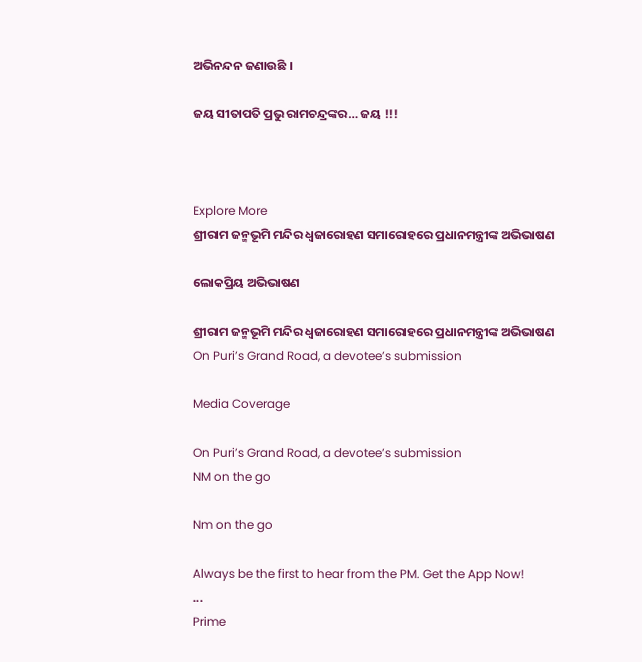ଅଭିନନ୍ଦନ ଜଣାଉଛି ।

ଜୟ ସୀତାପତି ପ୍ରଭୁ ରାମଚନ୍ଦ୍ରଙ୍କର… ଜୟ !!!



Explore More
ଶ୍ରୀରାମ ଜନ୍ମଭୂମି ମନ୍ଦିର ଧ୍ଵଜାରୋହଣ ସମାରୋହରେ ପ୍ରଧାନମନ୍ତ୍ରୀଙ୍କ ଅଭିଭାଷଣ

ଲୋକପ୍ରିୟ ଅଭିଭାଷଣ

ଶ୍ରୀରାମ ଜନ୍ମଭୂମି ମନ୍ଦିର ଧ୍ଵଜାରୋହଣ ସମାରୋହରେ ପ୍ରଧାନମନ୍ତ୍ରୀଙ୍କ ଅଭିଭାଷଣ
On Puri’s Grand Road, a devotee’s submission

Media Coverage

On Puri’s Grand Road, a devotee’s submission
NM on the go

Nm on the go

Always be the first to hear from the PM. Get the App Now!
...
Prime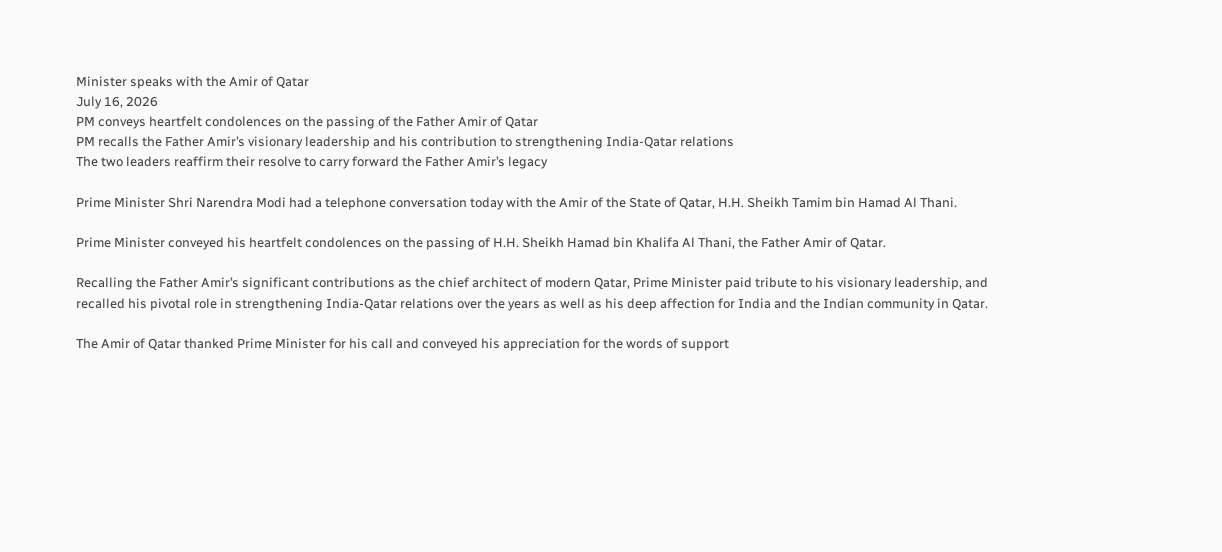Minister speaks with the Amir of Qatar
July 16, 2026
PM conveys heartfelt condolences on the passing of the Father Amir of Qatar
PM recalls the Father Amir’s visionary leadership and his contribution to strengthening India-Qatar relations
The two leaders reaffirm their resolve to carry forward the Father Amir’s legacy

Prime Minister Shri Narendra Modi had a telephone conversation today with the Amir of the State of Qatar, H.H. Sheikh Tamim bin Hamad Al Thani.

Prime Minister conveyed his heartfelt condolences on the passing of H.H. Sheikh Hamad bin Khalifa Al Thani, the Father Amir of Qatar.

Recalling the Father Amir’s significant contributions as the chief architect of modern Qatar, Prime Minister paid tribute to his visionary leadership, and recalled his pivotal role in strengthening India-Qatar relations over the years as well as his deep affection for India and the Indian community in Qatar.

The Amir of Qatar thanked Prime Minister for his call and conveyed his appreciation for the words of support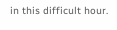in this difficult hour.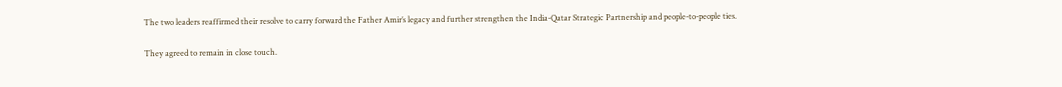The two leaders reaffirmed their resolve to carry forward the Father Amir’s legacy and further strengthen the India-Qatar Strategic Partnership and people-to-people ties.

They agreed to remain in close touch.